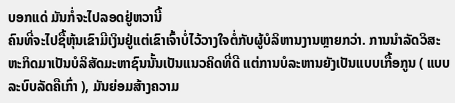ບອກແດ່ ມັນກໍ່ຈະໄປລອດຢູ່ຫວານີ້
ຄົນທີ່ຈະໄປຊື້ຫຸ້ນເຂົາມີເງິນຢູ່ແຕ່ເຂົາເຈົ້າບໍ່ໄວ້ວາງໃຈຕໍ່ກັບຜູ້ບໍລິຫານງານຫຼາຍກວ່າ. ການນຳລັດວິສະຫະກິດມາເປັນບໍລິສັດມະຫາຊົນນັ້ນເປັນແນວຄິດທີ່ດີ ແຕ່ການບໍລະຫານຍັງເປັນແບບເກື້ອກູນ ( ແບບລະບົບລັດຄືເກົ່າ ), ມັນຍ່ອມສ້າງຄວາມ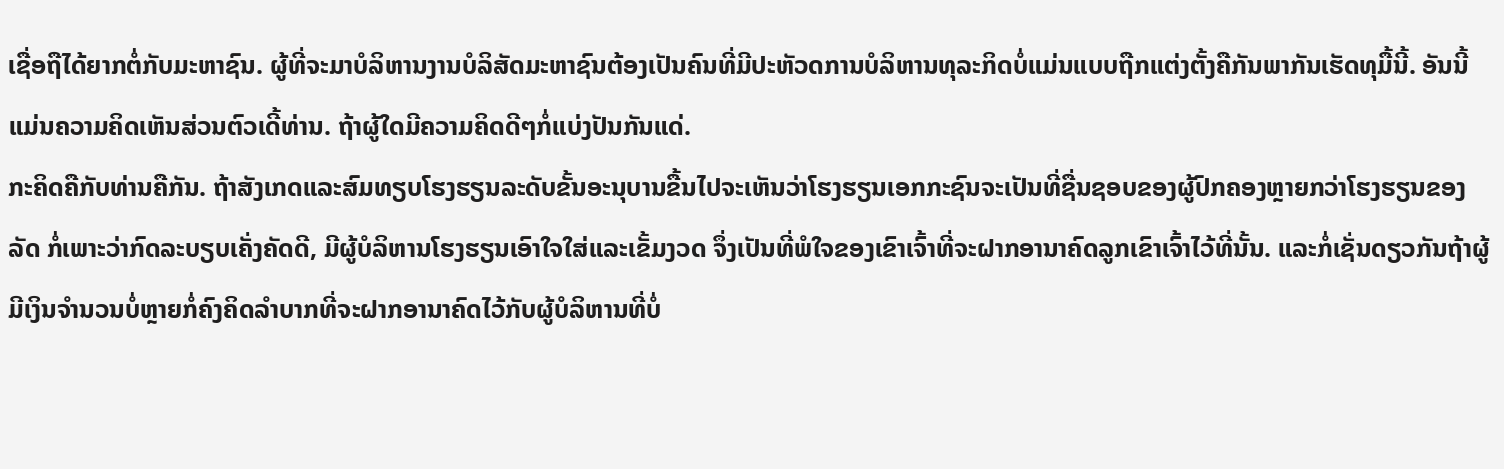ເຊື່ອຖືໄດ້ຍາກຕໍ່ກັບມະຫາຊົນ. ຜູ້ທີ່ຈະມາບໍລິຫານງານບໍລິສັດມະຫາຊົນຕ້ອງເປັນຄົນທີ່ມີປະຫັວດການບໍລິຫານທຸລະກິດບໍ່ແມ່ນແບບຖືກແຕ່ງຕັ້ງຄືກັນພາກັນເຮັດທຸມື້ນີ້. ອັນນີ້ແມ່ນຄວາມຄິດເຫັນສ່ວນຕົວເດີ້ທ່ານ. ຖ້າຜູ້ໃດມີຄວາມຄິດດີໆກໍ່ແບ່ງປັນກັນແດ່.
ກະຄິດຄືກັບທ່ານຄືກັນ. ຖ້າສັງເກດແລະສົມທຽບໂຮງຮຽນລະດັບຂັ້ນອະນຸບານຂື້ນໄປຈະເຫັນວ່າໂຮງຮຽນເອກກະຊົນຈະເປັນທີ່ຊື່ນຊອບຂອງຜູ້ປົກຄອງຫຼາຍກວ່າໂຮງຮຽນຂອງລັດ ກໍ່ເພາະວ່າກົດລະບຽບເຄັ່ງຄັດດີ, ມີຜູ້ບໍລິຫານໂຮງຮຽນເອົາໃຈໃສ່ແລະເຂັ້ມງວດ ຈຶ່ງເປັນທີ່ພໍໃຈຂອງເຂົາເຈົ້າທີ່ຈະຝາກອານາຄົດລູກເຂົາເຈົ້າໄວ້ທີ່ນັ້ນ. ແລະກໍ່ເຊັ່ນດຽວກັນຖ້າຜູ້ມີເງິນຈຳນວນບໍ່ຫຼາຍກໍ່ຄົງຄິດລຳບາກທີ່ຈະຝາກອານາຄົດໄວ້ກັບຜູ້ບໍລິຫານທີ່ບໍ່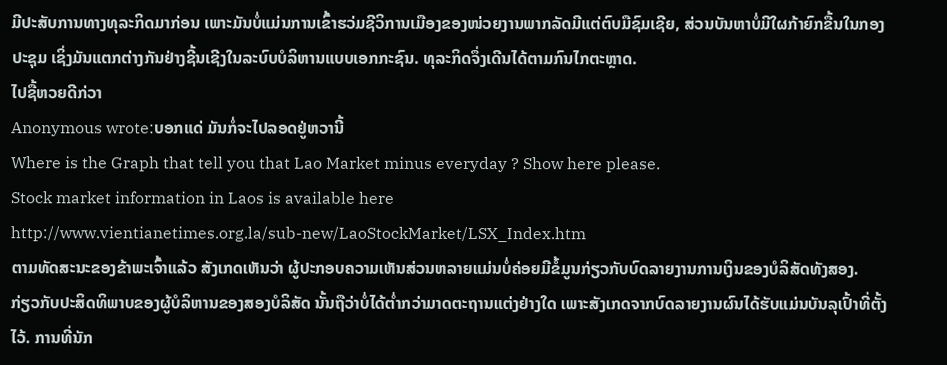ມີປະສັບການທາງທຸລະກິດມາກ່ອນ ເພາະມັນບໍ່ແມ່ນການເຂົ້າຮວ່ມຊີວິການເມືອງຂອງໜ່ວຍງານພາກລັດມີແຕ່ຕົບມືຊົມເຊີຍ, ສ່ວນບັນຫາບໍ່ມີໃຜກ້າຍົກຂື້ນໃນກອງປະຊຸມ ເຊິ່ງມັນແຕກຕ່າງກັນຢ່າງຊີ້ນເຊີງໃນລະບົບບໍລິຫານແບບເອກກະຊົນ. ທຸລະກິດຈຶ່ງເດີນໄດ້ຕາມກົນໄກຕະຫຼາດ.
ໄປຊື້ຫວຍດີກ່ວາ
Anonymous wrote:ບອກແດ່ ມັນກໍ່ຈະໄປລອດຢູ່ຫວານີ້
Where is the Graph that tell you that Lao Market minus everyday ? Show here please.
Stock market information in Laos is available here
http://www.vientianetimes.org.la/sub-new/LaoStockMarket/LSX_Index.htm
ຕາມທັດສະນະຂອງຂ້າພະເຈົ້າແລ້ວ ສັງເກດເຫັນວ່າ ຜູ້ປະກອບຄວາມເຫັນສ່ວນຫລາຍແມ່ນບໍ່ຄ່ອຍມີຂໍ້ມູນກ່ຽວກັບບົດລາຍງານການເງິນຂອງບໍລິສັດທັງສອງ.
ກ່ຽວກັບປະສິດທິພາບຂອງຜູ້ບໍລິຫານຂອງສອງບໍລິສັດ ນັ້ນຖືວ່າບໍ່ໄດ້ຕ່ຳກວ່າມາດຕະຖານແຕ່ງຢ່າງໃດ ເພາະສັງເກດຈາກບົດລາຍງານຜົນໄດ້ຮັບແມ່ນບັນລຸເປົ້າທີ່ຕັ້ງໄວ້. ການທີ່ນັກ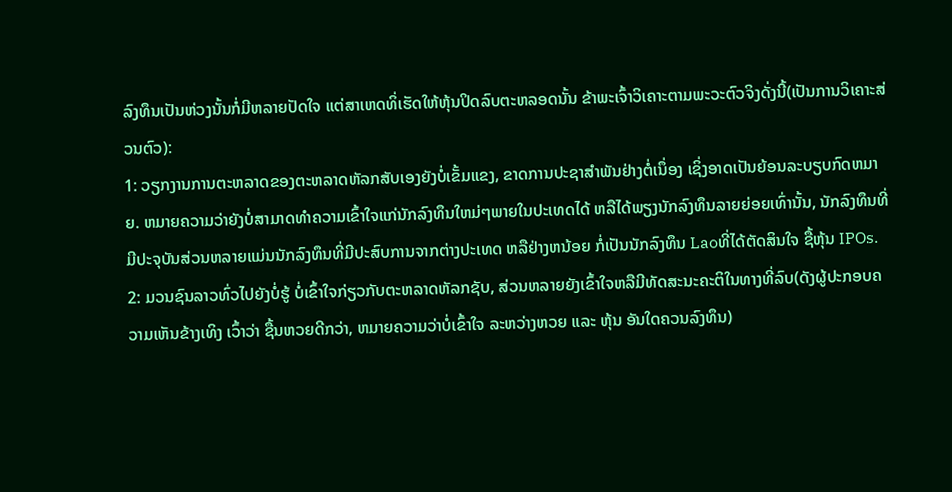ລົງທຶນເປັນຫ່ວງນັ້ນກໍ່ມີຫລາຍປັດໃຈ ແຕ່ສາເຫດທິ່ເຮັດໃຫ້ຫຸ້ນປິດລົບຕະຫລອດນັ້ນ ຂ້າພະເຈົ້າວິເຄາະຕາມພະວະຕົວຈິງດັ່ງນີ້(ເປັນການວິເຄາະສ່ວນຕົວ):
1: ວຽກງານການຕະຫລາດຂອງຕະຫລາດຫັລກສັບເອງຍັງບໍ່ເຂັ້ມແຂງ, ຂາດການປະຊາສຳພັນຢ່າງຕໍ່ເນຶ່ອງ ເຊິ່ງອາດເປັນຍ້ອນລະບຽບກົດຫມາຍ. ຫມາຍຄວາມວ່າຍັງບໍ່ສາມາດທຳຄວາມເຂົ້າໃຈແກ່ນັກລົງທຶນໃຫມ່ໆພາຍໃນປະເທດໄດ້ ຫລືໄດ້ພຽງນັກລົງທຶນລາຍຍ່ອຍເທົ່ານັ້ນ, ນັກລົງທຶນທີ່ມີປະຈຸບັນສ່ວນຫລາຍແມ່ນນັກລົງທຶນທີ່ມີປະສົບການຈາກຕ່າງປະເທດ ຫລືຢ່າງຫນ້ອຍ ກໍ່ເປັນນັກລົງທຶນ Laoທີ່ໄດ້ຕັດສິນໃຈ ຊື້ຫຸ້ນ IPOs.
2: ມວນຊົນລາວທົ່ວໄປຍັງບໍ່ຮູ້ ບໍ່ເຂົ້າໃຈກ່ຽວກັບຕະຫລາດຫັລກຊັບ, ສ່ວນຫລາຍຍັງເຂົ້າໃຈຫລືມີທັດສະນະຄະຕິໃນທາງທີ່ລົບ(ດັງຜູ້ປະກອບຄວາມເຫັນຂ້າງເທິງ ເວົ້າວ່າ ຊື້ນຫວຍດີກວ່າ, ຫມາຍຄວາມວ່າບໍ່ເຂົ້າໃຈ ລະຫວ່າງຫວຍ ແລະ ຫຸ້ນ ອັນໃດຄວນລົງທຶນ)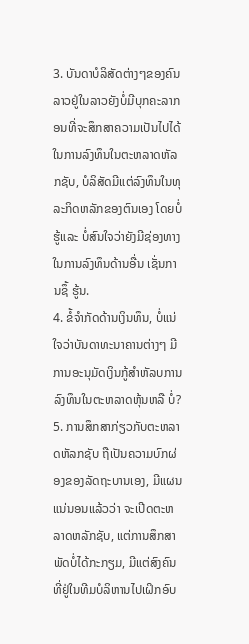3. ບັນດາບໍລິສັດຕ່າງໆຂອງຄົນລາວຢູ່ໃນລາວຍັງບໍ່ມີບຸກຄະລາກອນທີ່ຈະສຶກສາຄວາມເປັນໄປໄດ້ໃນການລົງທຶນໃນຕະຫລາດຫັລກຊັບ, ບໍລິສັດມີແຕ່ລົງທຶນໃນທຸລະກິດຫລັກຂອງຕົນເອງ ໂດຍບໍ່ຮູ້ແລະ ບໍ່ສົນໃຈວ່າຍັງມີຊ່ອງທາງໃນການລົງທຶນດ້ານອື່ນ ເຊັ່ນການຊຶ້ ຮູ້ນ.
4. ຂໍ້ຈຳກັດດ້ານເງິນທຶນ, ບໍ່ແນ່ໃຈວ່າບັນດາທະນາຄານຕ່າງໆ ມີການອະນຸມັດເງິນກູ້ສຳຫັລບການລົງທຶນໃນຕະຫລາດຫຸ້ນຫລື ບໍ່?
5. ການສຶກສາກ່ຽວກັບຕະຫລາດຫັລກຊັບ ຖືເປັນຄວາມບົກຜ່ອງຂອງລັດຖະບານເອງ, ມີແຜນແນ່ນອນແລ້ວວ່າ ຈະເປີດຕະຫລາດຫລັກຊັບ, ແຕ່ການສຶກສາພັດບໍ່ໄດ້ກະກຽມ, ມີແຕ່ສົງຄົນທີ່ຢູ່ໃນທີມບໍລິຫານໄປເຝິກອົບ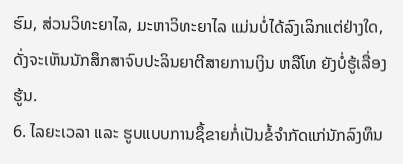ຮົມ, ສ່ວນວິທະຍາໄລ, ມະຫາວິທະຍາໄລ ແມ່ນບໍ່ໄດ້ລົງເລິກແຕ່ຢ່າງໃດ, ດັ່ງຈະເຫັນນັກສຶກສາຈົບປະລິນຍາຕີສາຍການເງິນ ຫລືໂທ ຍັງບໍ່ຮູ້ເລື່ອງຮູ້ນ.
6. ໄລຍະເວລາ ແລະ ຮູບແບບການຊຶ້ຂາຍກໍ່ເປັນຂໍ້ຈຳກັດແກ່ນັກລົງທຶນ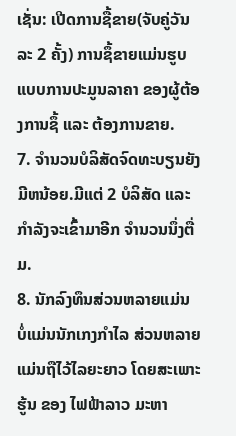ເຊັ່ນ: ເປີດການຊື້ຂາຍ(ຈັບຄູ່ວັນລະ 2 ຄັ້ງ) ການຊຶ້ຂາຍແມ່ນຮູບແບບການປະມູນລາຄາ ຂອງຜູ້ຕ້ອງການຊຶ້ ແລະ ຕ້ອງການຂາຍ.
7. ຈຳນວນບໍລິສັດຈົດທະບຽນຍັງມີຫນ້ອຍ.ມີແຕ່ 2 ບໍລິສັດ ແລະ ກຳລັງຈະເຂົ້າມາອີກ ຈຳນວນນຶ່ງຕື່ມ.
8. ນັກລົງທຶນສ່ວນຫລາຍແມ່ນ ບໍ່ແມ່ນນັກເກງກຳໄລ ສ່ວນຫລາຍແມ່ນຖືໄວ້ໄລຍະຍາວ ໂດຍສະເພາະຮູ້ນ ຂອງ ໄຟຟ້າລາວ ມະຫາ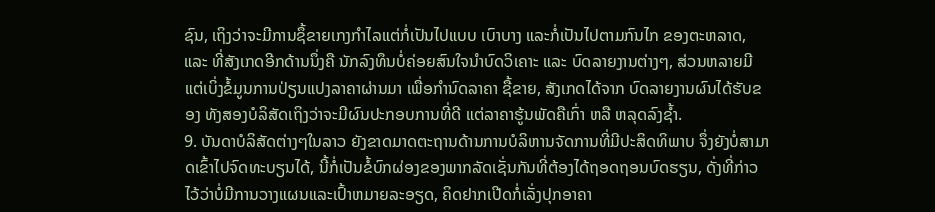ຊົນ, ເຖິງວ່າຈະມີການຊຶ້ຂາຍເກງກຳໄລແຕ່ກໍ່ເປັນໄປແບບ ເບົາບາງ ແລະກໍ່ເປັນໄປຕາມກົນໄກ ຂອງຕະຫລາດ, ແລະ ທີ່ສັງເກດອີກດ້ານນຶ່ງຄື ນັກລົງທຶນບໍ່ຄ່ອຍສົນໃຈນຳບົດວິເຄາະ ແລະ ບົດລາຍງານຕ່າງໆ, ສ່ວນຫລາຍມີແຕ່ເບິ່ງຂໍ້ມູນການປ່ຽນແປງລາຄາຜ່ານມາ ເພື່ອກຳນົດລາຄາ ຊື້ຂາຍ, ສັງເກດໄດ້ຈາກ ບົດລາຍງານຜົນໄດ້ຮັບຂອງ ທັງສອງບໍລິສັດເຖິງວ່າຈະມີຜົນປະກອບການທີ່ດີ ແຕ່ລາຄາຮູ້ນພັດຄືເກົ່າ ຫລື ຫລຸດລົງຊໍ້າ.
9. ບັນດາບໍລິສັດຕ່າງໆໃນລາວ ຍັງຂາດມາດຕະຖານດ້ານການບໍລິຫານຈັດການທີ່ມີປະສິດທິພາບ ຈຶ່ງຍັງບໍ່ສາມາດເຂົ້າໄປຈົດທະບຽນໄດ້, ນີ້ກໍ່ເປັນຂໍ້ບົກຜ່ອງຂອງພາກລັດເຊັ່ນກັນທີ່ຕ້ອງໄດ້ຖອດຖອນບົດຮຽນ, ດັ່ງທີ່ກ່າວໄວ້ວ່າບໍ່ມີການວາງແຜນແລະເປົ້າຫມາຍລະອຽດ, ຄິດຢາກເປີດກໍ່ເລັ່ງປຸກອາຄາ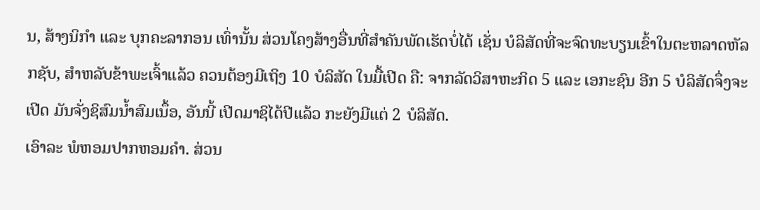ນ, ສ້າງນິກຳ ແລະ ບຸກຄະລາກອນ ເທົ່ານັ້ນ ສ່ວນໂຄງສ້າງອື່ນທີ່ສຳຄັນພັດເຮັດບໍ່ໄດ້ ເຊັ່ນ ບໍລິສັດທີ່ຈະຈົດທະບຽນເຂົ້າໃນຕະຫລາດຫັລກຊັບ, ສຳຫລັບຂ້າພະເຈົ້າແລ້ວ ຄວນຕ້ອງມີເຖິງ 10 ບໍລິສັດ ໃນມື້ເປີດ ຄື: ຈາກລັດວິສາຫະກິດ 5 ແລະ ເອກະຊົນ ອີກ 5 ບໍລິສັດຈຶ່ງຈະເປີດ ມັນຈັ່ງຊິສົມນ້ຳສົມເນຶ້ອ, ອັນນີ້ ເປີດມາຊິໄດ້ປີແລ້ວ ກະຍັງມີແຕ່ 2 ບໍລິສັດ.
ເອົາລະ ພໍຫອມປາກຫອມຄຳ. ສ່ວນ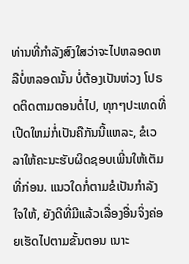ທ່ານທີ່ກຳລັງສົງໃສວ່າຈະໄປຫລອດຫລືບໍ່ຫລອດນັ້ນ ບໍ່ຕ້ອງເປັນຫ່ວງ ໂປຣດຕິດຕາມຕອນຕໍ່ໄປ, ທຸກໆປະເທດທີ່ເປີດໃຫມ່ກໍ່ເປັນຄືກັນນີ້ແຫລະ, ຂໍເວລາໃຫ້ຄະນະຮັບຜິດຊອບເພີ່ນໃຫ້ເຕັມທີ່ກ່ອນ. ແນວໃດກໍ່ຕາມຂໍເປັນກຳລັງໃຈໃຫ້, ຍັງດີທີ່ມີແລ້ວເລື່ອງອື່ນຈິ່ງຄ່ອຍເຮັດໄປຕາມຂັ້ນຕອນ ເນາະ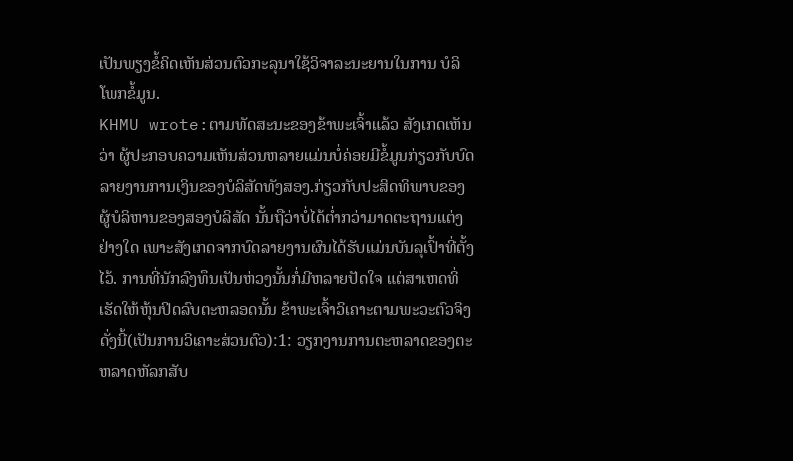ເປັນພຽງຂໍ້ຄິດເຫັນສ່ວນຕົວກະລຸນາໃຊ້ວິຈາລະນະຍານໃນການ ບໍລິໂພກຂໍ້ມູນ.
KHMU wrote:ຕາມທັດສະນະຂອງຂ້າພະເຈົ້າແລ້ວ ສັງເກດເຫັນວ່າ ຜູ້ປະກອບຄວາມເຫັນສ່ວນຫລາຍແມ່ນບໍ່ຄ່ອຍມີຂໍ້ມູນກ່ຽວກັບບົດລາຍງານການເງິນຂອງບໍລິສັດທັງສອງ.ກ່ຽວກັບປະສິດທິພາບຂອງຜູ້ບໍລິຫານຂອງສອງບໍລິສັດ ນັ້ນຖືວ່າບໍ່ໄດ້ຕ່ຳກວ່າມາດຕະຖານແຕ່ງຢ່າງໃດ ເພາະສັງເກດຈາກບົດລາຍງານຜົນໄດ້ຮັບແມ່ນບັນລຸເປົ້າທີ່ຕັ້ງໄວ້. ການທີ່ນັກລົງທຶນເປັນຫ່ວງນັ້ນກໍ່ມີຫລາຍປັດໃຈ ແຕ່ສາເຫດທິ່ເຮັດໃຫ້ຫຸ້ນປິດລົບຕະຫລອດນັ້ນ ຂ້າພະເຈົ້າວິເຄາະຕາມພະວະຕົວຈິງດັ່ງນີ້(ເປັນການວິເຄາະສ່ວນຕົວ):1: ວຽກງານການຕະຫລາດຂອງຕະຫລາດຫັລກສັບ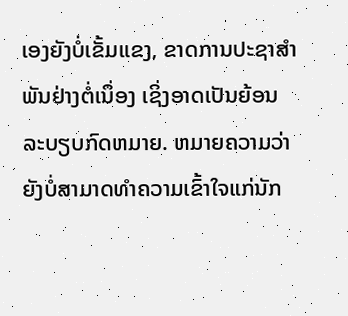ເອງຍັງບໍ່ເຂັ້ມແຂງ, ຂາດການປະຊາສຳພັນຢ່າງຕໍ່ເນຶ່ອງ ເຊິ່ງອາດເປັນຍ້ອນລະບຽບກົດຫມາຍ. ຫມາຍຄວາມວ່າຍັງບໍ່ສາມາດທຳຄວາມເຂົ້າໃຈແກ່ນັກ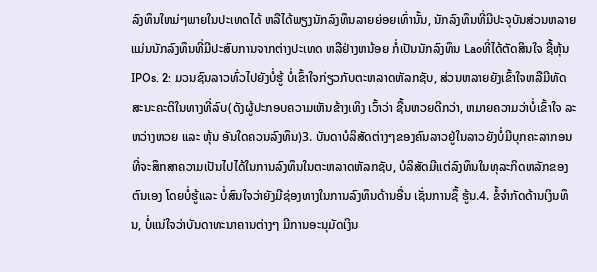ລົງທຶນໃຫມ່ໆພາຍໃນປະເທດໄດ້ ຫລືໄດ້ພຽງນັກລົງທຶນລາຍຍ່ອຍເທົ່ານັ້ນ, ນັກລົງທຶນທີ່ມີປະຈຸບັນສ່ວນຫລາຍແມ່ນນັກລົງທຶນທີ່ມີປະສົບການຈາກຕ່າງປະເທດ ຫລືຢ່າງຫນ້ອຍ ກໍ່ເປັນນັກລົງທຶນ Laoທີ່ໄດ້ຕັດສິນໃຈ ຊື້ຫຸ້ນ IPOs. 2: ມວນຊົນລາວທົ່ວໄປຍັງບໍ່ຮູ້ ບໍ່ເຂົ້າໃຈກ່ຽວກັບຕະຫລາດຫັລກຊັບ, ສ່ວນຫລາຍຍັງເຂົ້າໃຈຫລືມີທັດສະນະຄະຕິໃນທາງທີ່ລົບ(ດັງຜູ້ປະກອບຄວາມເຫັນຂ້າງເທິງ ເວົ້າວ່າ ຊື້ນຫວຍດີກວ່າ, ຫມາຍຄວາມວ່າບໍ່ເຂົ້າໃຈ ລະຫວ່າງຫວຍ ແລະ ຫຸ້ນ ອັນໃດຄວນລົງທຶນ)3. ບັນດາບໍລິສັດຕ່າງໆຂອງຄົນລາວຢູ່ໃນລາວຍັງບໍ່ມີບຸກຄະລາກອນທີ່ຈະສຶກສາຄວາມເປັນໄປໄດ້ໃນການລົງທຶນໃນຕະຫລາດຫັລກຊັບ, ບໍລິສັດມີແຕ່ລົງທຶນໃນທຸລະກິດຫລັກຂອງຕົນເອງ ໂດຍບໍ່ຮູ້ແລະ ບໍ່ສົນໃຈວ່າຍັງມີຊ່ອງທາງໃນການລົງທຶນດ້ານອື່ນ ເຊັ່ນການຊຶ້ ຮູ້ນ.4. ຂໍ້ຈຳກັດດ້ານເງິນທຶນ, ບໍ່ແນ່ໃຈວ່າບັນດາທະນາຄານຕ່າງໆ ມີການອະນຸມັດເງິນ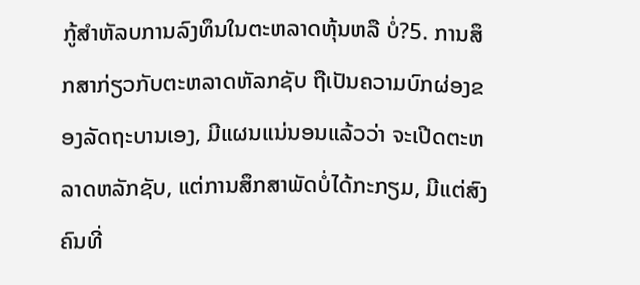ກູ້ສຳຫັລບການລົງທຶນໃນຕະຫລາດຫຸ້ນຫລື ບໍ່?5. ການສຶກສາກ່ຽວກັບຕະຫລາດຫັລກຊັບ ຖືເປັນຄວາມບົກຜ່ອງຂອງລັດຖະບານເອງ, ມີແຜນແນ່ນອນແລ້ວວ່າ ຈະເປີດຕະຫລາດຫລັກຊັບ, ແຕ່ການສຶກສາພັດບໍ່ໄດ້ກະກຽມ, ມີແຕ່ສົງຄົນທີ່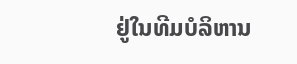ຢູ່ໃນທີມບໍລິຫານ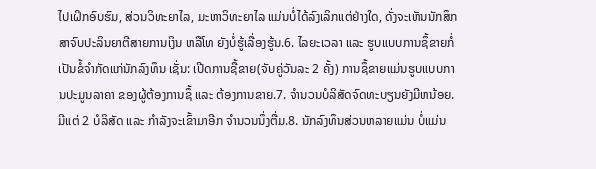ໄປເຝິກອົບຮົມ, ສ່ວນວິທະຍາໄລ, ມະຫາວິທະຍາໄລ ແມ່ນບໍ່ໄດ້ລົງເລິກແຕ່ຢ່າງໃດ, ດັ່ງຈະເຫັນນັກສຶກສາຈົບປະລິນຍາຕີສາຍການເງິນ ຫລືໂທ ຍັງບໍ່ຮູ້ເລື່ອງຮູ້ນ.6. ໄລຍະເວລາ ແລະ ຮູບແບບການຊຶ້ຂາຍກໍ່ເປັນຂໍ້ຈຳກັດແກ່ນັກລົງທຶນ ເຊັ່ນ: ເປີດການຊື້ຂາຍ(ຈັບຄູ່ວັນລະ 2 ຄັ້ງ) ການຊຶ້ຂາຍແມ່ນຮູບແບບການປະມູນລາຄາ ຂອງຜູ້ຕ້ອງການຊຶ້ ແລະ ຕ້ອງການຂາຍ.7. ຈຳນວນບໍລິສັດຈົດທະບຽນຍັງມີຫນ້ອຍ.ມີແຕ່ 2 ບໍລິສັດ ແລະ ກຳລັງຈະເຂົ້າມາອີກ ຈຳນວນນຶ່ງຕື່ມ.8. ນັກລົງທຶນສ່ວນຫລາຍແມ່ນ ບໍ່ແມ່ນ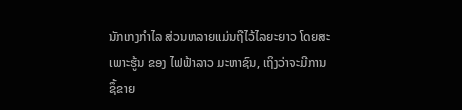ນັກເກງກຳໄລ ສ່ວນຫລາຍແມ່ນຖືໄວ້ໄລຍະຍາວ ໂດຍສະເພາະຮູ້ນ ຂອງ ໄຟຟ້າລາວ ມະຫາຊົນ, ເຖິງວ່າຈະມີການຊຶ້ຂາຍ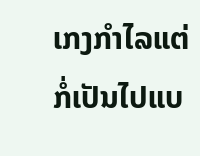ເກງກຳໄລແຕ່ກໍ່ເປັນໄປແບ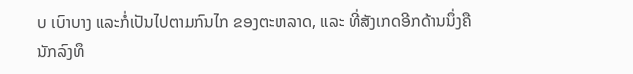ບ ເບົາບາງ ແລະກໍ່ເປັນໄປຕາມກົນໄກ ຂອງຕະຫລາດ, ແລະ ທີ່ສັງເກດອີກດ້ານນຶ່ງຄື ນັກລົງທຶ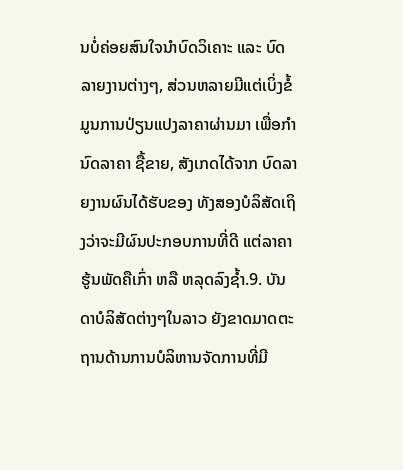ນບໍ່ຄ່ອຍສົນໃຈນຳບົດວິເຄາະ ແລະ ບົດລາຍງານຕ່າງໆ, ສ່ວນຫລາຍມີແຕ່ເບິ່ງຂໍ້ມູນການປ່ຽນແປງລາຄາຜ່ານມາ ເພື່ອກຳນົດລາຄາ ຊື້ຂາຍ, ສັງເກດໄດ້ຈາກ ບົດລາຍງານຜົນໄດ້ຮັບຂອງ ທັງສອງບໍລິສັດເຖິງວ່າຈະມີຜົນປະກອບການທີ່ດີ ແຕ່ລາຄາຮູ້ນພັດຄືເກົ່າ ຫລື ຫລຸດລົງຊໍ້າ.9. ບັນດາບໍລິສັດຕ່າງໆໃນລາວ ຍັງຂາດມາດຕະຖານດ້ານການບໍລິຫານຈັດການທີ່ມີ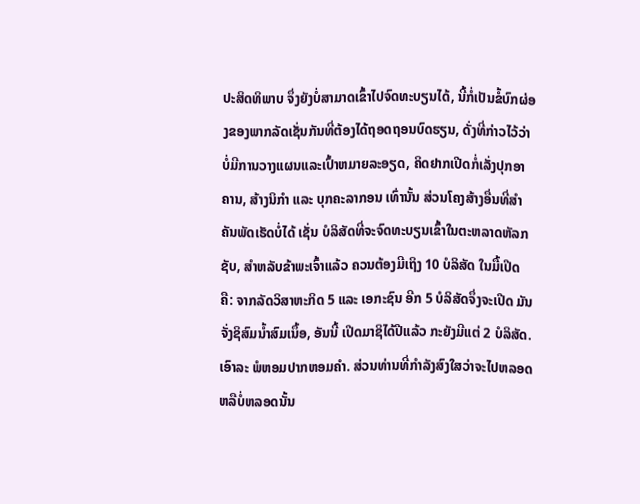ປະສິດທິພາບ ຈຶ່ງຍັງບໍ່ສາມາດເຂົ້າໄປຈົດທະບຽນໄດ້, ນີ້ກໍ່ເປັນຂໍ້ບົກຜ່ອງຂອງພາກລັດເຊັ່ນກັນທີ່ຕ້ອງໄດ້ຖອດຖອນບົດຮຽນ, ດັ່ງທີ່ກ່າວໄວ້ວ່າບໍ່ມີການວາງແຜນແລະເປົ້າຫມາຍລະອຽດ, ຄິດຢາກເປີດກໍ່ເລັ່ງປຸກອາຄານ, ສ້າງນິກຳ ແລະ ບຸກຄະລາກອນ ເທົ່ານັ້ນ ສ່ວນໂຄງສ້າງອື່ນທີ່ສຳຄັນພັດເຮັດບໍ່ໄດ້ ເຊັ່ນ ບໍລິສັດທີ່ຈະຈົດທະບຽນເຂົ້າໃນຕະຫລາດຫັລກຊັບ, ສຳຫລັບຂ້າພະເຈົ້າແລ້ວ ຄວນຕ້ອງມີເຖິງ 10 ບໍລິສັດ ໃນມື້ເປີດ ຄື: ຈາກລັດວິສາຫະກິດ 5 ແລະ ເອກະຊົນ ອີກ 5 ບໍລິສັດຈຶ່ງຈະເປີດ ມັນຈັ່ງຊິສົມນ້ຳສົມເນຶ້ອ, ອັນນີ້ ເປີດມາຊິໄດ້ປີແລ້ວ ກະຍັງມີແຕ່ 2 ບໍລິສັດ.ເອົາລະ ພໍຫອມປາກຫອມຄຳ. ສ່ວນທ່ານທີ່ກຳລັງສົງໃສວ່າຈະໄປຫລອດຫລືບໍ່ຫລອດນັ້ນ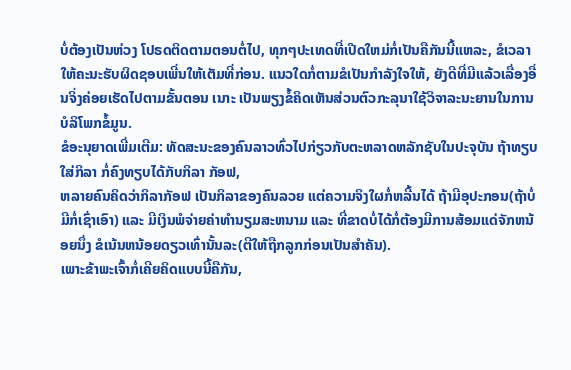ບໍ່ຕ້ອງເປັນຫ່ວງ ໂປຣດຕິດຕາມຕອນຕໍ່ໄປ, ທຸກໆປະເທດທີ່ເປີດໃຫມ່ກໍ່ເປັນຄືກັນນີ້ແຫລະ, ຂໍເວລາໃຫ້ຄະນະຮັບຜິດຊອບເພີ່ນໃຫ້ເຕັມທີ່ກ່ອນ. ແນວໃດກໍ່ຕາມຂໍເປັນກຳລັງໃຈໃຫ້, ຍັງດີທີ່ມີແລ້ວເລື່ອງອື່ນຈິ່ງຄ່ອຍເຮັດໄປຕາມຂັ້ນຕອນ ເນາະ ເປັນພຽງຂໍ້ຄິດເຫັນສ່ວນຕົວກະລຸນາໃຊ້ວິຈາລະນະຍານໃນການ ບໍລິໂພກຂໍ້ມູນ.
ຂໍອະນຸຍາດເພີ່ມເຕີມ: ທັດສະນະຂອງຄົນລາວທົ່ວໄປກ່ຽວກັບຕະຫລາດຫລັກຊັບໃນປະຈຸບັນ ຖ້າທຽບໃສ່ກິລາ ກໍ່ຄົງທຽບໄດ້ກັບກິລາ ກັອຟ,
ຫລາຍຄົນຄິດວ່າກິລາກັອຟ ເປັນກິລາຂອງຄົນລວຍ ແຕ່ຄວາມຈິງໃຜກໍ່ຫລີ້ນໄດ້ ຖ້າມີອຸປະກອນ(ຖ້າບໍ່ມີກໍ່ເຊົ່າເອົາ) ແລະ ມີເງິນພໍຈ່າຍຄ່າທຳນຽມສະຫນາມ ແລະ ທີ່ຂາດບໍ່ໄດ້ກໍ່ຕ້ອງມີການສ້ອມແດ່ຈັກຫນ້ອຍນຶ່ງ ຂໍເນ້ນຫນ້ອຍດຽວເທົ່ານັ້ນລະ(ຕີໃຫ້ຖືກລູກກ່ອນເປັນສຳຄັນ).
ເພາະຂ້າພະເຈົ້າກໍ່ເຄີຍຄິດແບບນີ້ຄືກັນ,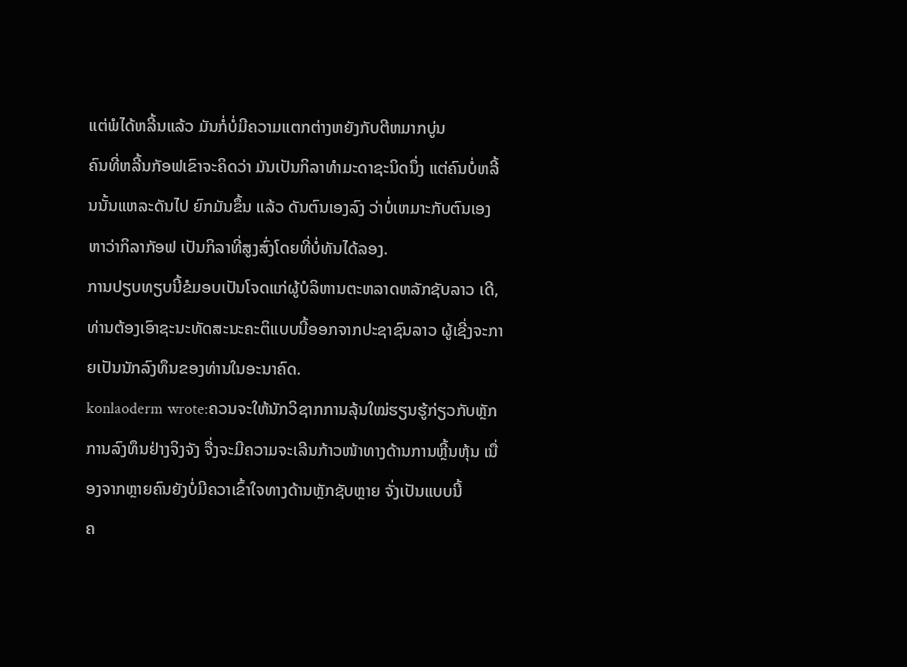ແຕ່ພໍໄດ້ຫລີ້ນແລ້ວ ມັນກໍ່ບໍ່ມີຄວາມແຕກຕ່າງຫຍັງກັບຕີຫມາກບູ່ນ
ຄົນທີ່ຫລີ້ນກັອຟເຂົາຈະຄິດວ່າ ມັນເປັນກິລາທຳມະດາຊະນິດນຶ່ງ ແຕ່ຄົນບໍ່ຫລີ້ນນັ້ນແຫລະດັນໄປ ຍົກມັນຂຶ້ນ ແລ້ວ ດັນຕົນເອງລົງ ວ່າບໍ່ເຫມາະກັບຕົນເອງ ຫາວ່າກິລາກັອຟ ເປັນກິລາທີ່ສູງສົ່ງໂດຍທີ່ບໍ່ທັນໄດ້ລອງ.
ການປຽບທຽບນີ້ຂໍມອບເປັນໂຈດແກ່ຜູ້ບໍລິຫານຕະຫລາດຫລັກຊັບລາວ ເດີ, ທ່ານຕ້ອງເອົາຊະນະທັດສະນະຄະຕິແບບນີ້ອອກຈາກປະຊາຊົນລາວ ຜູ້ເຊີ່ງຈະກາຍເປັນນັກລົງທຶນຂອງທ່ານໃນອະນາຄົດ.
konlaoderm wrote:ຄວນຈະໃຫ້ນັກວິຊາກການລຸ້ນໃໝ່ຮຽນຮູ້ກ່ຽວກັບຫຼັກການລົງທຶນຢ່າງຈິງຈັງ ຈື່ງຈະມີຄວາມຈະເລີນກ້າວໜ້າທາງດ້ານການຫຼີ້ນຫຸ້ນ ເນື່ອງຈາກຫຼາຍຄົນຍັງບໍ່ມີຄວາເຂົ້າໃຈທາງດ້ານຫຼັກຊັບຫຼາຍ ຈັ່ງເປັນແບບນີ້
ຄ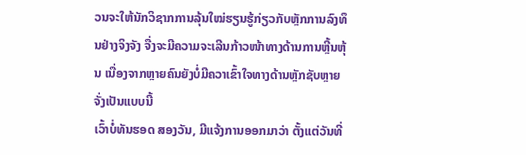ວນຈະໃຫ້ນັກວິຊາກການລຸ້ນໃໝ່ຮຽນຮູ້ກ່ຽວກັບຫຼັກການລົງທຶນຢ່າງຈິງຈັງ ຈື່ງຈະມີຄວາມຈະເລີນກ້າວໜ້າທາງດ້ານການຫຼີ້ນຫຸ້ນ ເນື່ອງຈາກຫຼາຍຄົນຍັງບໍ່ມີຄວາເຂົ້າໃຈທາງດ້ານຫຼັກຊັບຫຼາຍ ຈັ່ງເປັນແບບນີ້
ເວົ້າບໍ່ທັນຮອດ ສອງວັນ, ມີແຈ້ງການອອກມາວ່າ ຕັ້ງແຕ່ວັນທີ່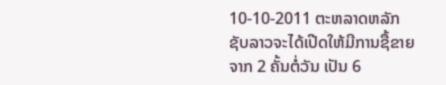10-10-2011 ຕະຫລາດຫລັກຊັບລາວຈະໄດ້ເປີດໃຫ້ມີການຊື້ຂາຍ ຈາກ 2 ຄັ້ນຕໍ່ວັນ ເປັນ 6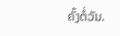ຄັ້ງຕໍ່ວັນ.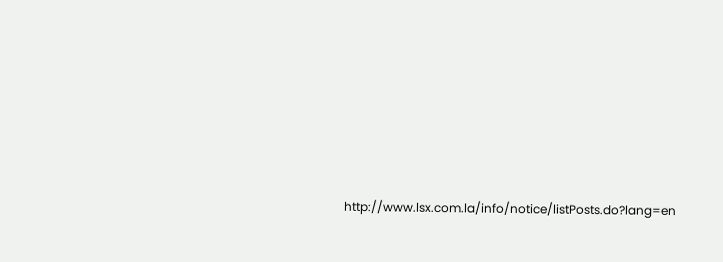http://www.lsx.com.la/info/notice/listPosts.do?lang=en